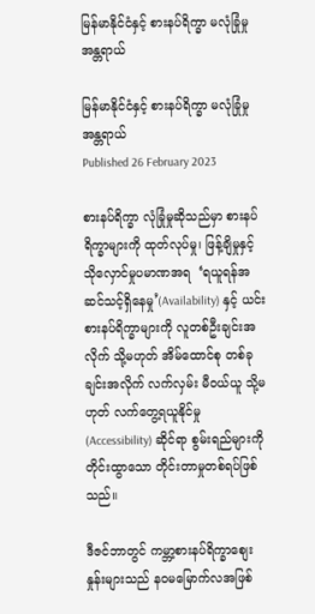မြန်မာနိုင်ငံနှင့် စားနပ်ရိက္ခာ မလုံခြုံမှုအန္တရာယ်

မြန်မာနိုင်ငံနှင့် စားနပ်ရိက္ခာ မလုံခြုံမှုအန္တရာယ်
Published 26 February 2023

စားနပ်ရိက္ခာ လုံခြုံမှုဆိုသည်မှာ စားနပ် ရိက္ခာများကို ထုတ်လုပ်မှု၊ ဖြန့်ချိမှုနှင့် သိုလှောင်မှုပမာဏအရ  ‘ရယူရန်အဆင်သင့်ရှိနေမှု’(Availability) နှင့် ယင်းစားနပ်ရိက္ခာများကို လူတစ်ဦးချင်းအလိုက် သို့မဟုတ် အိမ်ထောင်စု တစ်ခုချင်းအလိုက် လက်လှမ်း မီဝယ်ယူ သို့မဟုတ် လက်တွေ့ရယူနိုင်မှု (Accessibility) ဆိုင်ရာ စွမ်းရည်များကို တိုင်းထွာသော တိုင်းတာမှုတစ်ရပ်ဖြစ်သည်။

ဒီဇင်ဘာတွင် ကမ္ဘာ့စားနပ်ရိက္ခာစျေး နှုန်းများသည် နဝမမြောက်လအဖြစ်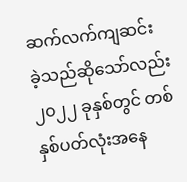ဆက်လက်ကျဆင်း ခဲ့သည်ဆိုသော်လည်း ၂၀၂၂ ခုနှစ်တွင် တစ်နှစ်ပတ်လုံးအနေ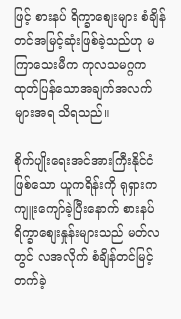ဖြင့် စားနပ် ရိက္ခာစျေးများ စံချိန်တင်အမြင့်ဆုံးဖြစ်ခဲ့သည်ဟု မကြာသေးမီက ကုလသမဂ္ဂက ထုတ်ပြန်သောအချက်အလက်များအရ သိရသည်။

စိုက်ပျိုးရေးအင်အားကြီးနိုင်ငံဖြစ်သော ယူကရိန်းကို ရုရှားက ကျူးကျော်ခဲ့ပြီးနောက် စားနပ်ရိက္ခာစျေးနှုန်းများသည် မတ်လတွင် လအလိုက် စံချိန်တင်မြင့်တက်ခဲ့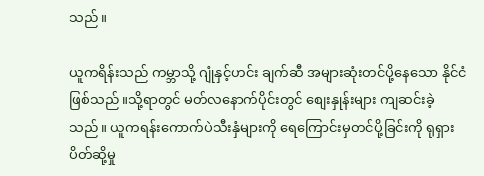သည်။

ယူကရိန်းသည် ကမ္ဘာသို့ ဂျုံနှင့်ဟင်း ချက်ဆီ အများဆုံးတင်ပို့နေသော နိုင်ငံဖြစ်သည်။သို့ရာတွင် မတ်လနောက်ပိုင်းတွင် စျေးနှုန်းများ ကျဆင်းခဲ့သည်။ ယူကရန်းကောက်ပဲသီးနှံများကို ရေကြောင်းမှတင်ပို့ခြင်းကို ရုရှား ပိတ်ဆို့မှု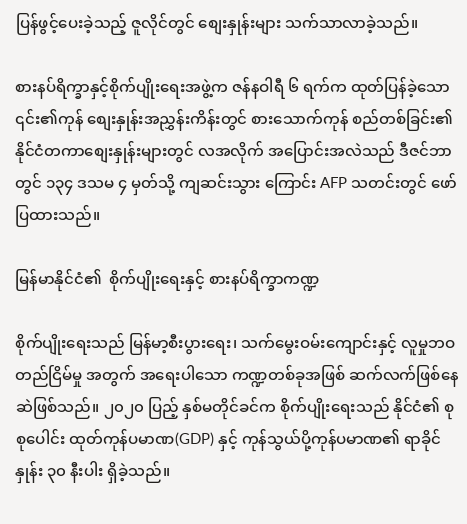ပြန်ဖွင့်ပေးခဲ့သည့် ဇူလိုင်တွင် စျေးနှုန်းများ သက်သာလာခဲ့သည်။

စားနပ်ရိက္ခာနှင့်စိုက်ပျိုးရေးအဖွဲ့က ဇန်နဝါရီ ၆ ရက်က ထုတ်ပြန်ခဲ့သော ၎င်း၏ကုန် စျေးနှုန်းအညွှန်းကိန်းတွင် စားသောက်ကုန် စည်တစ်ခြင်း၏ နိုင်ငံတကာစျေးနှုန်းများတွင် လအလိုက် အပြောင်းအလဲသည် ဒီဇင်ဘာ တွင် ၁၃၄ ဒသမ ၄ မှတ်သို့ ကျဆင်းသွား ကြောင်း AFP သတင်းတွင် ဖော်ပြထားသည်။

မြန်မာနိုင်ငံ၏  စိုက်ပျိုးရေးနှင့် စားနပ်ရိက္ခာကဏ္ဍ

စိုက်ပျိုးရေးသည် မြန်မာ့စီးပွားရေး၊ သက်မွေးဝမ်းကျောင်းနှင့် လူမှုဘဝတည်ငြိမ်မှု အတွက် အရေးပါသော ကဏ္ဍတစ်ခုအဖြစ် ဆက်လက်ဖြစ်နေဆဲဖြစ်သည်။ ၂၀၂၀ ပြည့် နှစ်မတိုင်ခင်က စိုက်ပျိုးရေးသည် နိုင်ငံ၏ စုစုပေါင်း ထုတ်ကုန်ပမာဏ(GDP) နှင့် ကုန်သွယ်ပို့ကုန်ပမာဏ၏ ရာခိုင်နှုန်း ၃၀ နီးပါး ရှိခဲ့သည်။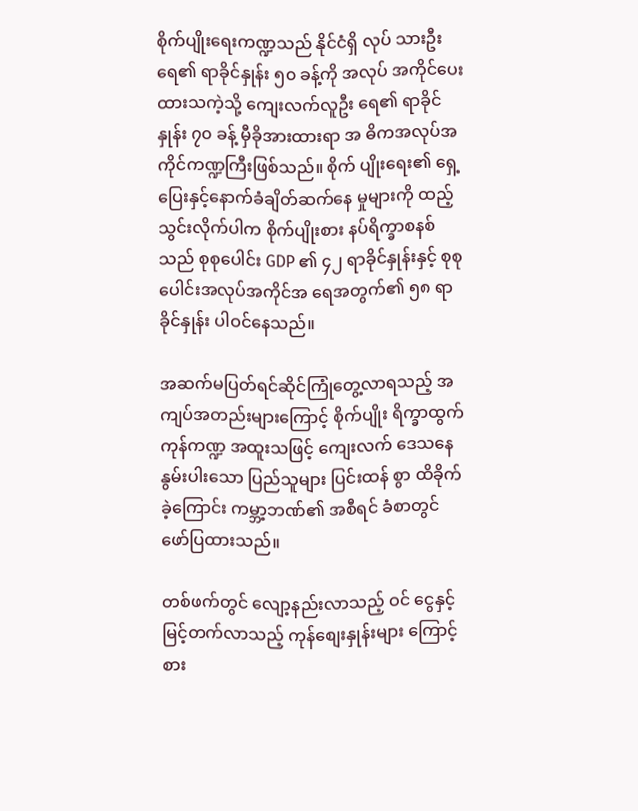စိုက်ပျိုးရေးကဏ္ဍသည် နိုင်ငံရှိ လုပ် သားဦးရေ၏ ရာခိုင်နှုန်း ၅၀ ခန့်ကို အလုပ် အကိုင်ပေးထားသကဲ့သို့ ကျေးလက်လူဦး ရေ၏ ရာခိုင်နှုန်း ၇၀ ခန့် မှီခိုအားထားရာ အ ဓိကအလုပ်အကိုင်ကဏ္ဍကြီးဖြစ်သည်။ စိုက် ပျိုးရေး၏ ရှေ့ပြေးနှင့်နောက်ခံချိတ်ဆက်နေ မှုများကို ထည့်သွင်းလိုက်ပါက စိုက်ပျိုးစား နပ်ရိက္ခာစနစ်သည် စုစုပေါင်း GDP ၏ ၄၂ ရာခိုင်နှုန်းနှင့် စုစုပေါင်းအလုပ်အကိုင်အ ရေအတွက်၏ ၅၈ ရာခိုင်နှုန်း ပါဝင်နေသည်။

အဆက်မပြတ်ရင်ဆိုင်ကြုံတွေ့လာရသည့် အကျပ်အတည်းများကြောင့် စိုက်ပျိုး ရိက္ခာထွက်ကုန်ကဏ္ဍ အထူးသဖြင့် ကျေးလက် ဒေသနေ နွမ်းပါးသော ပြည်သူများ ပြင်းထန် စွာ ထိခိုက်ခဲ့ကြောင်း ကမ္ဘာ့ဘဏ်၏ အစီရင် ခံစာတွင် ဖော်ပြထားသည်။

တစ်ဖက်တွင် လျော့နည်းလာသည့် ဝင် ငွေနှင့် မြင့်တက်လာသည့် ကုန်စျေးနှုန်းများ ကြောင့် စား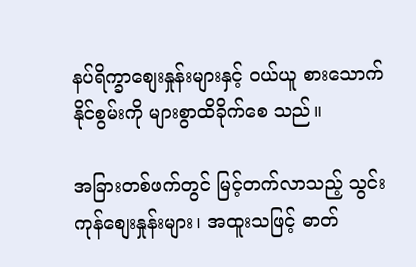နပ်ရိက္ခာစျေးနှုန်းများနှင့် ဝယ်ယူ စားသောက်နိုင်စွမ်းကို များစွာထိခိုက်စေ သည်။

အခြားတစ်ဖက်တွင် မြင့်တက်လာသည့် သွင်းကုန်စျေးနှုန်းများ၊ အထူးသဖြင့် ဓာတ်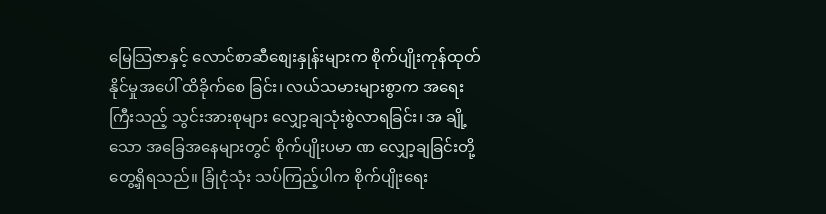မြေသြဇာနှင့် လောင်စာဆီစျေးနှုန်းများက စိုက်ပျိုးကုန်ထုတ်နိုင်မှုအပေါ် ထိခိုက်စေ ခြင်း၊ လယ်သမားများစွာက အရေးကြီးသည့် သွင်းအားစုများ လျှော့ချသုံးစွဲလာရခြင်း၊ အ ချို့သော အခြေအနေများတွင် စိုက်ပျိုးပမာ ဏ လျှော့ချခြင်းတို့ တွေ့ရှိရသည်။ ခြုံငုံသုံး သပ်ကြည့်ပါက စိုက်ပျိုးရေး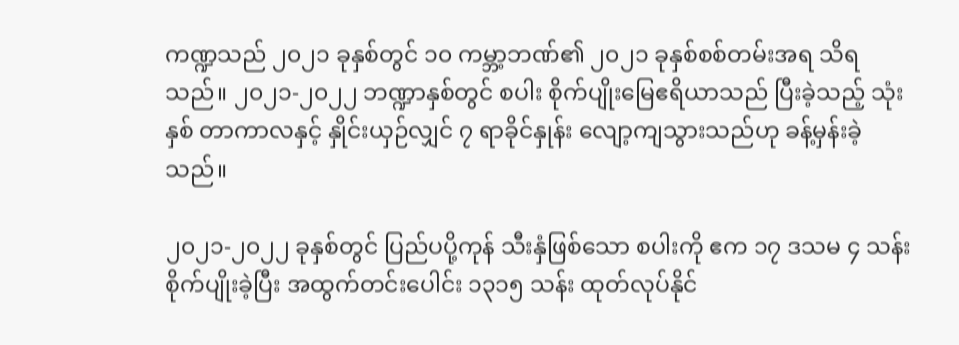ကဏ္ဍသည် ၂၀၂၁ ခုနှစ်တွင် ၁၀ ကမ္ဘာ့ဘဏ်၏ ၂၀၂၁ ခုနှစ်စစ်တမ်းအရ သိရ သည်။ ၂၀၂၁-၂၀၂၂ ဘဏ္ဍာနှစ်တွင် စပါး စိုက်ပျိုးမြေဧရိယာသည် ပြီးခဲ့သည့် သုံးနှစ် တာကာလနှင့် နှိုင်းယှဉ်လျှင် ၇ ရာခိုင်နှုန်း လျော့ကျသွားသည်ဟု ခန့်မှန်းခဲ့သည်။

၂၀၂၁-၂၀၂၂ ခုနှစ်တွင် ပြည်ပပို့ကုန် သီးနှံဖြစ်သော စပါးကို ဧက ၁၇ ဒသမ ၄ သန်း စိုက်ပျိုးခဲ့ပြီး အထွက်တင်းပေါင်း ၁၃၁၅ သန်း ထုတ်လုပ်နိုင်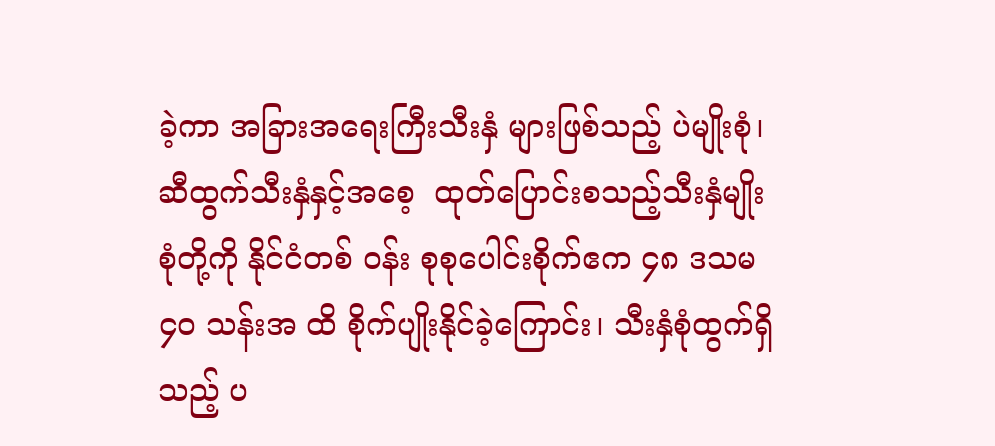ခဲ့ကာ အခြားအရေးကြီးသီးနှံ များဖြစ်သည့် ပဲမျိုးစုံ၊ ဆီထွက်သီးနှံနှင့်အစေ့  ထုတ်ပြောင်းစသည့်သီးနှံမျိုးစုံတို့ကို နိုင်ငံတစ် ဝန်း စုစုပေါင်းစိုက်ဧက ၄၈ ဒသမ ၄၀ သန်းအ ထိ စိုက်ပျိုးနိုင်ခဲ့ကြောင်း၊ သီးနှံစုံထွက်ရှိသည့် ပ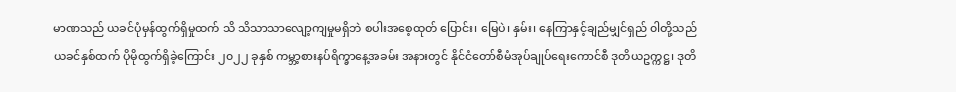မာဏသည် ယခင်ပုံမှန်ထွက်ရှိမှုထက် သိ သိသာသာလျော့ကျမှုမရှိဘဲ စပါးအစေ့ထုတ် ပြောင်း၊ မြေပဲ၊ နှမ်း၊ နေကြာနှင့်ချည်မျှင်ရှည် ၀ါတို့သည်ယခင်နှစ်ထက် ပိုမိုထွက်ရှိခဲ့ကြောင်း ၂၀၂၂ ခုနှစ် ကမ္ဘာ့စားနပ်ရိက္ခာနေ့အခမ်း အနားတွင် နိုင်ငံတော်စီမံအုပ်ချုပ်ရေးကောင်စီ ဒုတိယဥက္ကဋ္ဌ၊ ဒုတိ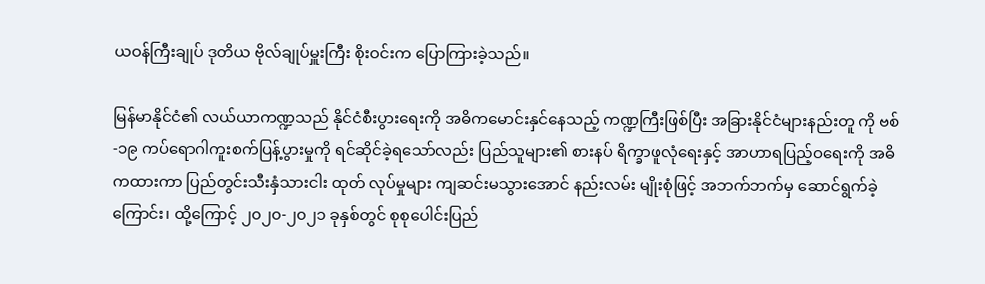ယဝန်ကြီးချုပ် ဒုတိယ ဗိုလ်ချုပ်မှူးကြီး စိုးဝင်းက ပြောကြားခဲ့သည်။

မြန်မာနိုင်ငံ၏ လယ်ယာကဏ္ဍသည် နိုင်ငံစီးပွားရေးကို အဓိကမောင်းနှင်နေသည့် ကဏ္ဍကြီးဖြစ်ပြီး အခြားနိုင်ငံများနည်းတူ ကို ဗစ်-၁၉ ကပ်ရောဂါကူးစက်ပြန့်ပွားမှုကို ရင်ဆိုင်ခဲ့ရသော်လည်း ပြည်သူများ၏ စားနပ် ရိက္ခာဖူလုံရေးနှင့် အာဟာရပြည့်ဝရေးကို အဓိကထားကာ ပြည်တွင်းသီးနှံသားငါး ထုတ် လုပ်မှုများ ကျဆင်းမသွားအောင် နည်းလမ်း မျိုးစုံဖြင့် အဘက်ဘက်မှ ဆောင်ရွက်ခဲ့ကြောင်း၊ ထို့ကြောင့် ၂၀၂၀-၂၀၂၁ ခုနှစ်တွင် စုစုပေါင်းပြည်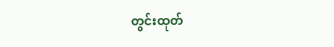တွင်းထုတ်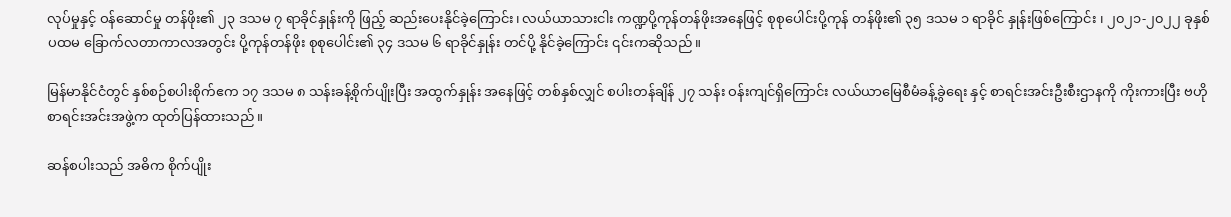လုပ်မှုနှင့် ဝန်ဆောင်မှု တန်ဖိုး၏ ၂၃ ဒသမ ၇ ရာခိုင်နှုန်းကို ဖြည့် ဆည်းပေးနိုင်ခဲ့ကြောင်း၊ လယ်ယာသားငါး ကဏ္ဍပို့ကုန်တန်ဖိုးအနေဖြင့် စုစုပေါင်းပို့ကုန် တန်ဖိုး၏ ၃၅ ဒသမ ၁ ရာခိုင် နှုန်းဖြစ်ကြောင်း ၊ ၂၀၂၁-၂၀၂၂ ခုနှစ် ပထမ ခြောက်လတာကာလအတွင်း ပို့ကုန်တန်ဖိုး စုစုပေါင်း၏ ၃၄ ဒသမ ၆ ရာခိုင်နှုန်း တင်ပို့ နိုင်ခဲ့ကြောင်း ၎င်းကဆိုသည်။

မြန်မာနိုင်ငံတွင် နှစ်စဉ်စပါးစိုက်ဧက ၁၇ ဒသမ ၈ သန်းခန့်စိုက်ပျိုးပြီး အထွက်နှုန်း အနေဖြင့် တစ်နှစ်လျှင် စပါးတန်ချိန် ၂၇ သန်း ဝန်းကျင်ရှိကြောင်း လယ်ယာမြေစီမံခန့်ခွဲရေး နှင့် စာရင်းအင်းဦးစီးဌာနကို ကိုးကားပြီး ဗဟို စာရင်းအင်းအဖွဲ့က ထုတ်ပြန်ထားသည်။

ဆန်စပါးသည် အဓိက စိုက်ပျိုး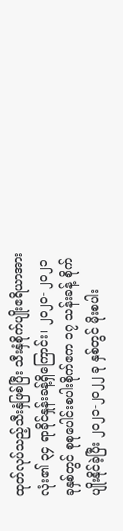ထုတ်လုပ်သည့်သီးနှံဖြစ်ပြီး သီးနှံစိုက်ပျိုးဧရိယာအားလုံး၏ ၃၄ ရာခိုင်နှုန်းခန့်ရှိကြောင်း၊ ၂၀၂၀- ၂၀၂၁ ခုနှစ်တွင် စုစုပေါင်းစပါးစိုက်ဧက ၁၇ သန်းခန့် စိုက်ပျိုးနိုင်ခဲ့ပြီး ၂၀၂၁-၂၀၂၂ ခု နှစ်တွင် မိုးစပါး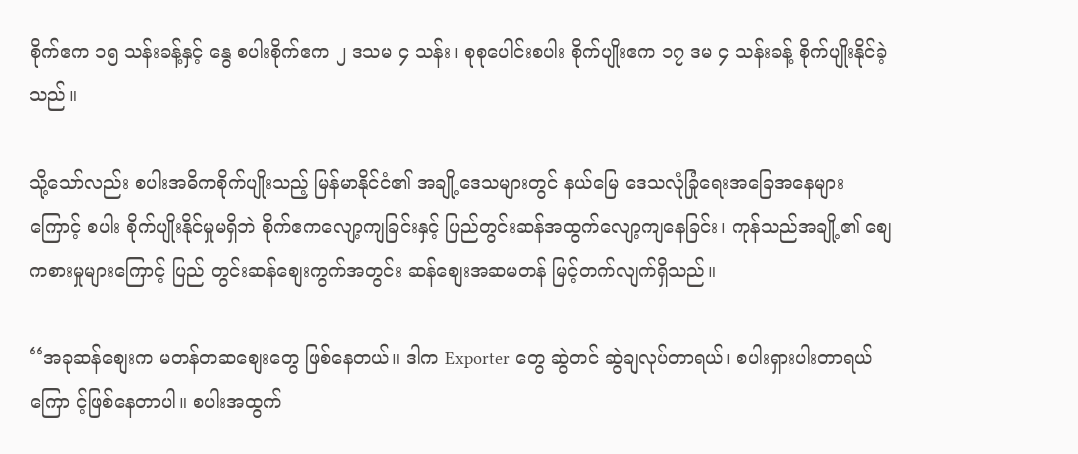စိုက်ဧက ၁၅ သန်းခန့်နှင့် နွေ စပါးစိုက်ဧက ၂ ဒသမ ၄ သန်း၊ စုစုပေါင်းစပါး စိုက်ပျိုးဧက ၁၇ ဒမ ၄ သန်းခန့် စိုက်ပျိုးနိုင်ခဲ့ သည်။

သို့သော်လည်း စပါးအဓိကစိုက်ပျိုးသည့် မြန်မာနိုင်ငံ၏ အချို့ဒေသများတွင် နယ်မြေ ဒေသလုံခြုံရေးအခြေအနေများကြောင့် စပါး စိုက်ပျိုးနိုင်မှုမရှိဘဲ စိုက်ဧကလျော့ကျခြင်းနှင့် ပြည်တွင်းဆန်အထွက်လျော့ကျနေခြင်း၊ ကုန်သည်အချို့၏ စျေကစားမှုများကြောင့် ပြည် တွင်းဆန်စျေးကွက်အတွင်း ဆန်စျေးအဆမတန် မြင့်တက်လျက်ရှိသည်။

‘‘အခုဆန်စျေးက မတန်တဆစျေးတွေ ဖြစ်နေတယ်။ ဒါက Exporter တွေ ဆွဲတင် ဆွဲချလုပ်တာရယ်၊ စပါးရှားပါးတာရယ်        ကြော င့်ဖြစ်နေတာပါ။ စပါးအထွက်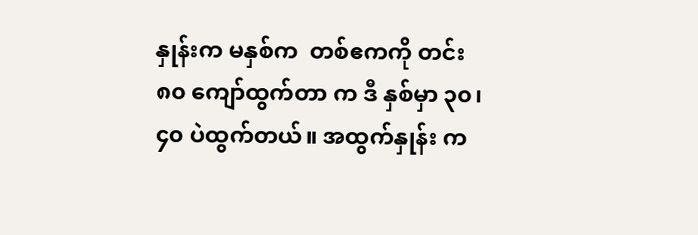နှုန်းက မနှစ်က  တစ်ဧကကို တင်း ၈၀ ကျော်ထွက်တာ က ဒီ နှစ်မှာ ၃၀၊ ၄၀ ပဲထွက်တယ်။ အထွက်နှုန်း က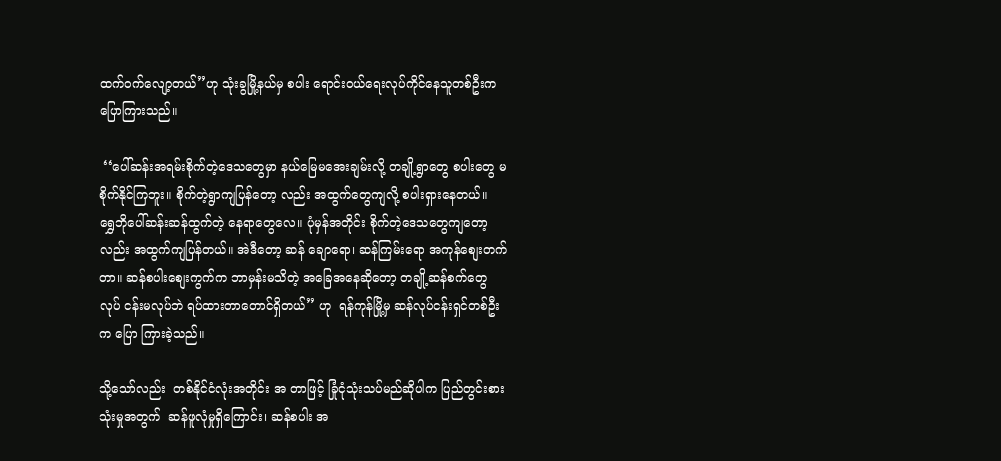ထက်ဝက်လျော့တယ်’’ဟု သုံးခွမြို့နယ်မှ စပါး ရောင်းဝယ်ရေးလုပ်ကိုင်နေသူတစ်ဦးက ပြောကြားသည်။

 ‘‘ပေါ်ဆန်းအရမ်းစိုက်တဲ့ဒေသတွေမှာ နယ်မြေမအေးချမ်းလို့ တချို့ရွာတွေ စပါးတွေ မစိုက်နိုင်ကြဘူး။ စိုက်တဲ့ရွာကျပြန်တော့ လည်း အထွက်တွေကျလို့ စပါးရှားနေတယ်။  ရွှေဘိုပေါ်ဆန်းဆန်ထွက်တဲ့ နေရာတွေလေ။ ပုံမှန်အတိုင်း စိုက်တဲ့ဒေသတွေကျတော့ လည်း အထွက်ကျပြန်တယ်။ အဲဒီတော့ ဆန် ချောရော၊ ဆန်ကြမ်းရော အကုန်စျေးတက် တာ။ ဆန်စပါးစျေးကွက်က ဘာမှန်းမသိတဲ့ အခြေအနေဆိုတော့ တချို့ဆန်စက်တွေ လုပ် ငန်းမလုပ်ဘဲ ရပ်ထားတာတောင်ရှိတယ်’’ ဟု  ရန်ကုန်မြို့မှ ဆန်လုပ်ငန်းရှင်တစ်ဦးက ပြော ကြားခဲ့သည်။

သို့သော်လည်း  တစ်နိုင်ငံလုံးအတိုင်း အ တာဖြင့် ခြုံငုံသုံးသပ်မည်ဆိုပါက ပြည်တွင်းစား သုံးမှုအတွက်  ဆန်ဖူလုံမှုရှိကြောင်း၊ ဆန်စပါး အ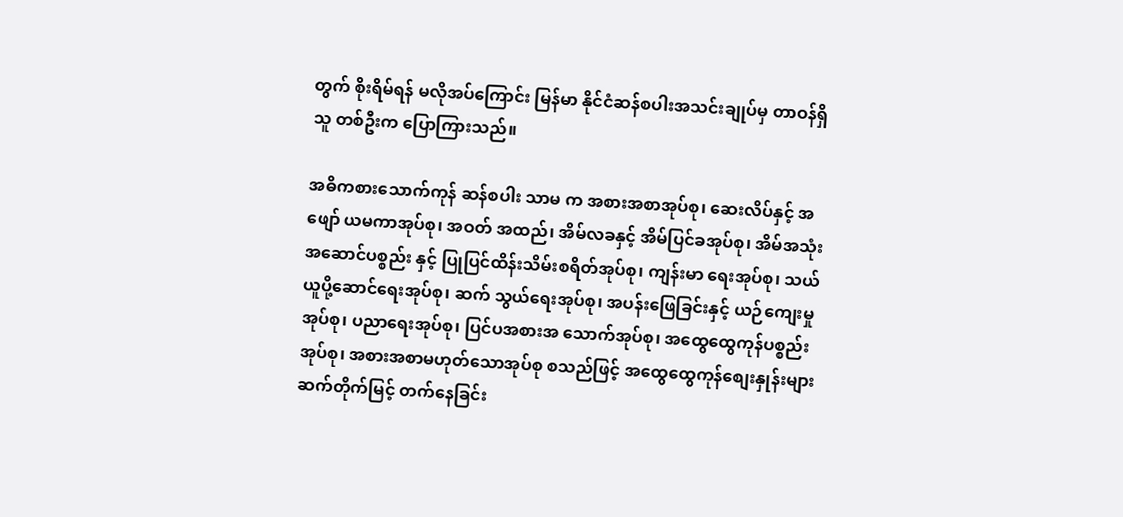တွက် စိုးရိမ်ရန် မလိုအပ်ကြောင်း မြန်မာ နိုင်ငံဆန်စပါးအသင်းချုပ်မှ တာဝန်ရှိသူ တစ်ဦးက ပြောကြားသည်။

အဓိကစားသောက်ကုန် ဆန်စပါး သာမ က အစားအစာအုပ်စု၊ ဆေးလိပ်နှင့် အဖျော် ယမကာအုပ်စု၊ အဝတ် အထည်၊ အိမ်လခနှင့် အိမ်ပြင်ခအုပ်စု၊ အိမ်အသုံးအဆောင်ပစ္စည်း နှင့် ပြုပြင်ထိန်းသိမ်းစရိတ်အုပ်စု၊ ကျန်းမာ ရေးအုပ်စု၊ သယ်ယူပို့ဆောင်ရေးအုပ်စု၊ ဆက် သွယ်ရေးအုပ်စု၊ အပန်းဖြေခြင်းနှင့် ယဉ်ကျေးမှု အုပ်စု၊ ပညာရေးအုပ်စု၊ ပြင်ပအစားအ သောက်အုပ်စု၊ အထွေထွေကုန်ပစ္စည်းအုပ်စု၊ အစားအစာမဟုတ်သောအုပ်စု စသည်ဖြင့် အထွေထွေကုန်စျေးနှုန်းများ ဆက်တိုက်မြင့် တက်နေခြင်း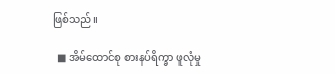ဖြစ်သည်။

  ■ အိမ်ထောင်စု စားနပ်ရိက္ခာ ဖူလုံမှု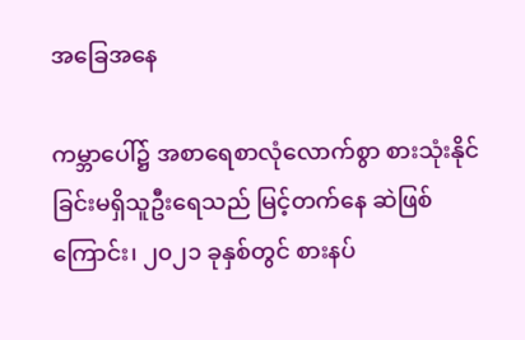အခြေအနေ

ကမ္ဘာပေါ်၌ အစာရေစာလုံလောက်စွာ စားသုံးနိုင်ခြင်းမရှိသူဦးရေသည် မြင့်တက်နေ ဆဲဖြစ်ကြောင်း၊ ၂၀၂၁ ခုနှစ်တွင် စားနပ်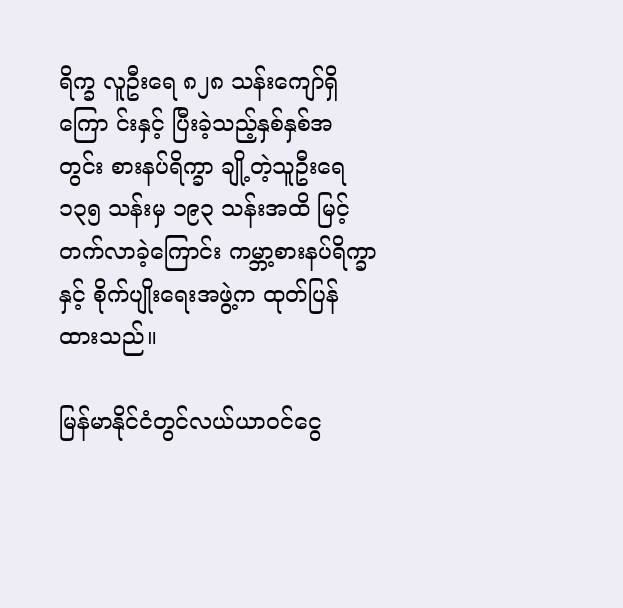ရိက္ခ လူဦးရေ ၈၂၈ သန်းကျော်ရှိကြော င်းနှင့် ပြီးခဲ့သည့်နှစ်နှစ်အတွင်း စားနပ်ရိက္ခာ ချို့တဲ့သူဦးရေ ၁၃၅ သန်းမှ ၁၉၃ သန်းအထိ မြင့်တက်လာခဲ့ကြောင်း ကမ္ဘာ့စားနပ်ရိက္ခာ နှင့် စိုက်ပျိုးရေးအဖွဲ့က ထုတ်ပြန်ထားသည်။

မြန်မာနိုင်ငံတွင်လယ်ယာဝင်ငွေ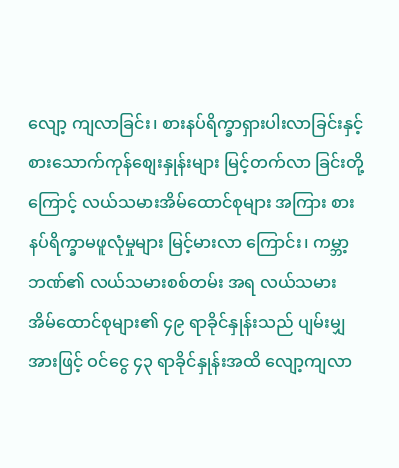လျော့ ကျလာခြင်း၊ စားနပ်ရိက္ခာရှားပါးလာခြင်းနှင့် စားသောက်ကုန်စျေးနှုန်းများ မြင့်တက်လာ ခြင်းတို့ကြောင့် လယ်သမားအိမ်ထောင်စုများ အကြား စားနပ်ရိက္ခာမဖူလုံမှုများ မြင့်မားလာ ကြောင်း၊ ကမ္ဘာ့ဘဏ်၏ လယ်သမားစစ်တမ်း အရ လယ်သမား အိမ်ထောင်စုများ၏ ၄၉ ရာခိုင်နှုန်းသည် ပျမ်းမျှအားဖြင့် ဝင်ငွေ ၄၃ ရာခိုင်နှုန်းအထိ လျော့ကျလာ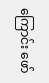ကြောင်း ဖော်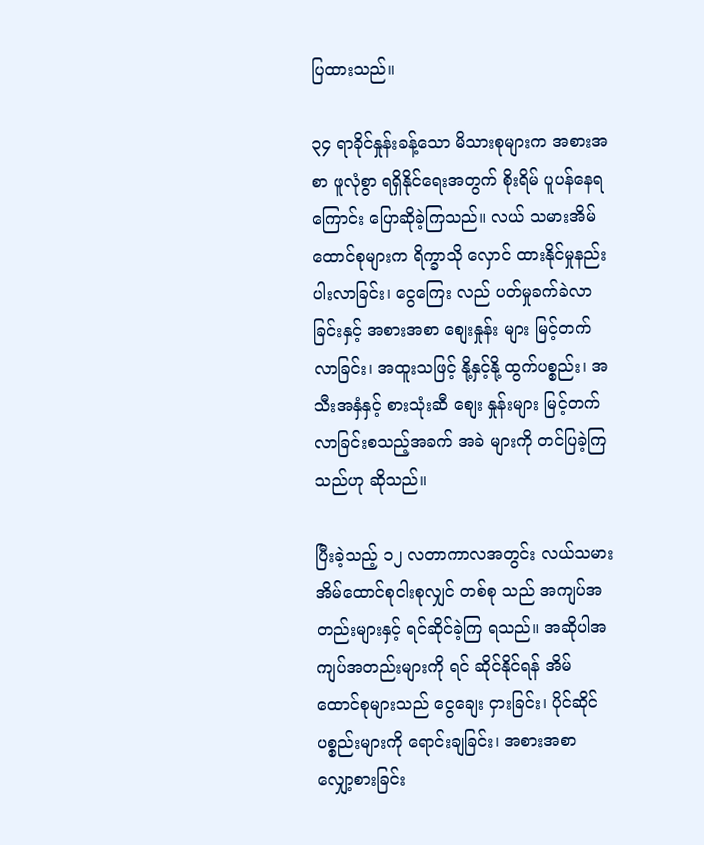ပြထားသည်။

၃၄ ရာခိုင်နှုန်းခန့်သော မိသားစုများက အစားအစာ ဖူလုံစွာ ရရှိနိုင်ရေးအတွက် စိုးရိမ် ပူပန်နေရကြောင်း ပြောဆိုခဲ့ကြသည်။ လယ် သမားအိမ်ထောင်စုများက ရိက္ခာသို လှောင် ထားနိုင်မှုနည်းပါးလာခြင်း၊ ငွေကြေး လည် ပတ်မှုခက်ခဲလာခြင်းနှင့် အစားအစာ စျေးနှုန်း များ မြင့်တက်လာခြင်း၊ အထူးသဖြင့် နို့နှင့်နို့ ထွက်ပစ္စည်း၊ အသီးအနှံနှင့် စားသုံးဆီ စျေး နှုန်းများ မြင့်တက်လာခြင်းစသည့်အခက် အခဲ များကို တင်ပြခဲ့ကြသည်ဟု ဆိုသည်။

ပြီးခဲ့သည့် ၁၂ လတာကာလအတွင်း လယ်သမားအိမ်ထောင်စုငါးစုလျှင် တစ်စု သည် အကျပ်အတည်းများနှင့် ရင်ဆိုင်ခဲ့ကြ ရသည်။ အဆိုပါအကျပ်အတည်းများကို ရင် ဆိုင်နိုင်ရန် အိမ်ထောင်စုများသည် ငွေချေး ငှားခြင်း၊ ပိုင်ဆိုင်ပစ္စည်းများကို ရောင်းချခြင်း၊ အစားအစာ လျှော့စားခြင်း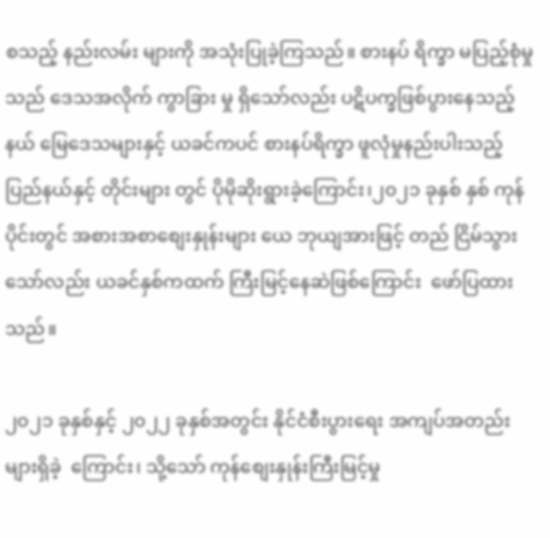စသည့် နည်းလမ်း များကို အသုံးပြုခဲ့ကြသည်။ စားနပ် ရိက္ခာ မပြည့်စုံမှုသည် ဒေသအလိုက် ကွာခြား မှု ရှိသော်လည်း ပဋိပက္ခဖြစ်ပွားနေသည့် နယ် မြေဒေသများနှင့် ယခင်ကပင် စားနပ်ရိက္ခာ ဖူလုံမှုနည်းပါးသည့် ပြည်နယ်နှင့် တိုင်းများ တွင် ပိုမိုဆိုးရွားခဲ့ကြောင်း၊၂၀၂၁ ခုနှစ် နှစ် ကုန်ပိုင်းတွင် အစားအစာစျေးနှုန်းများ ယေ ဘုယျအားဖြင့် တည် ငြိမ်သွားသော်လည်း ယခင်နှစ်ကထက် ကြီးမြင့်နေဆဲဖြစ်ကြောင်း  ဖော်ပြထားသည်။

၂၀၂၁ ခုနှစ်နှင့် ၂၀၂၂ ခုနှစ်အတွင်း နိုင်ငံစီးပွားရေး အကျပ်အတည်းများရှိခဲ့  ကြောင်း၊ သို့သော် ကုန်စျေးနှုန်းကြီးမြင့်မှု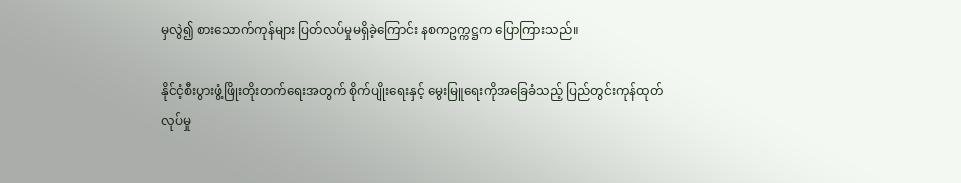မှလွဲ၍ စားသောက်ကုန်များ ပြတ်လပ်မှုမရှိခဲ့ကြောင်း နစကဥက္ကဋ္ဌက ပြောကြားသည်။

နိုင်ငံ့စီးပွားဖွံ့ဖြိုးတိုးတက်ရေးအတွက် စိုက်ပျိုးရေးနှင့် မွေးမြူရေးကိုအခြေခံသည့် ပြည်တွင်းကုန်ထုတ်လုပ်မှု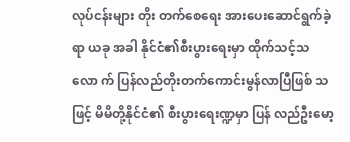လုပ်ငန်းများ တိုး တက်စေရေး အားပေးဆောင်ရွက်ခဲ့ရာ ယခု အခါ နိုင်ငံ၏စီးပွားရေးမှာ ထိုက်သင့်သလော က် ပြန်လည်တိုးတက်ကောင်းမွန်လာပြီဖြစ် သဖြင့် မိမိတို့နိုင်ငံ၏ စီးပွားရေးဏ္ဍမှာ ပြန် လည်ဦးမော့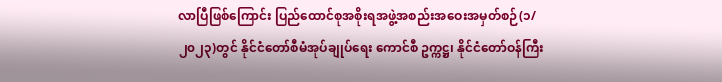လာပြီဖြစ်ကြောင်း ပြည်ထောင်စုအစိုးရအဖွဲ့အစည်းအဝေးအမှတ်စဉ်(၁/ ၂၀၂၃)တွင် နိုင်ငံတော်စီမံအုပ်ချုပ်ရေး ကောင်စီ ဥက္ကဋ္ဌ၊ နိုင်ငံတော်ဝန်ကြီး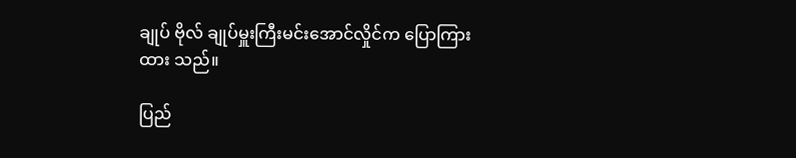ချုပ် ဗိုလ် ချုပ်မှူးကြီးမင်းအောင်လှိုင်က ပြောကြားထား သည်။

ပြည်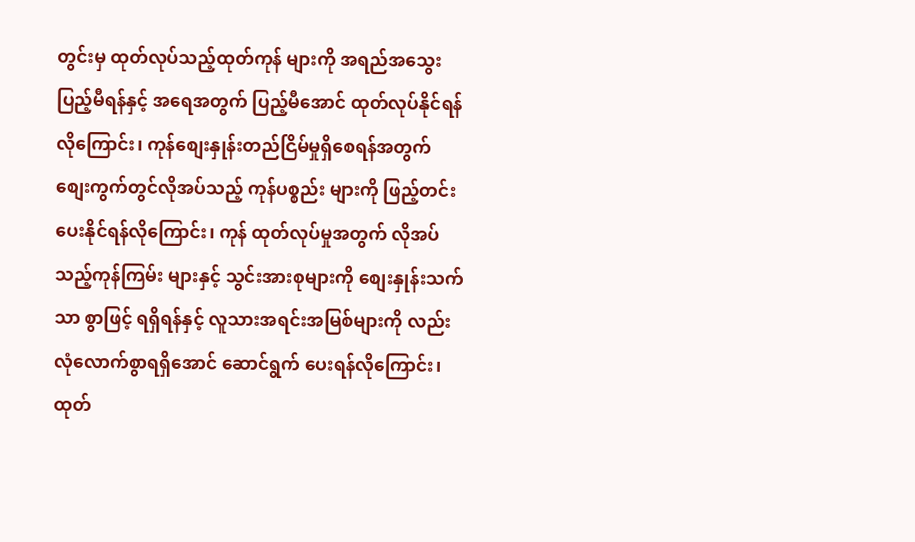တွင်းမှ ထုတ်လုပ်သည့်ထုတ်ကုန် များကို အရည်အသွေးပြည့်မီရန်နှင့် အရေအတွက် ပြည့်မီအောင် ထုတ်လုပ်နိုင်ရန် လိုကြောင်း၊ ကုန်စျေးနှုန်းတည်ငြိမ်မှုရှိစေရန်အတွက် စျေးကွက်တွင်လိုအပ်သည့် ကုန်ပစ္စည်း များကို ဖြည့်တင်းပေးနိုင်ရန်လိုကြောင်း၊ ကုန် ထုတ်လုပ်မှုအတွက် လိုအပ်သည့်ကုန်ကြမ်း များနှင့် သွင်းအားစုများကို စျေးနှုန်းသက်သာ စွာဖြင့် ရရှိရန်နှင့် လူသားအရင်းအမြစ်များကို လည်း လုံလောက်စွာရရှိအောင် ဆောင်ရွက် ပေးရန်လိုကြောင်း၊ ထုတ်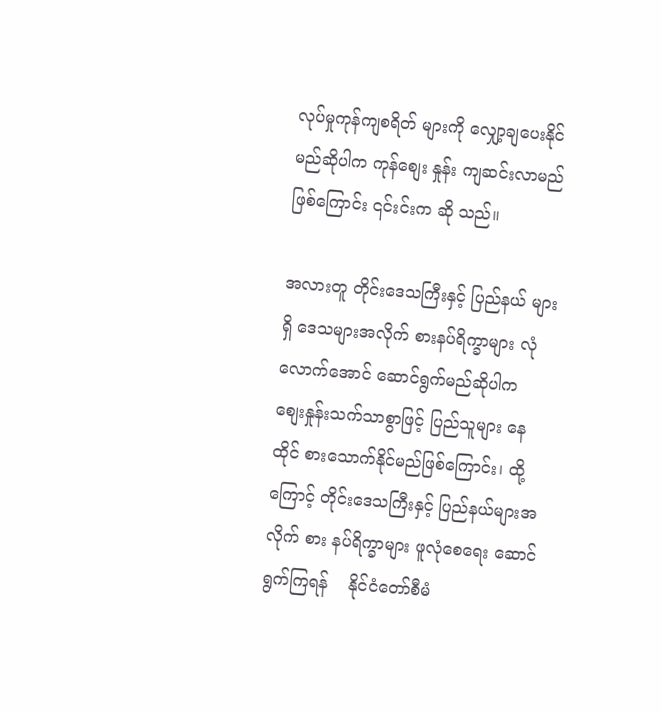လုပ်မှုကုန်ကျစရိတ် များကို လျှော့ချပေးနိုင်မည်ဆိုပါက ကုန်စျေး နှုန်း ကျဆင်းလာမည်ဖြစ်ကြောင်း ၎င်းင်းက ဆို သည်။

အလားတူ တိုင်းဒေသကြီးနှင့် ပြည်နယ် များရှိ ဒေသများအလိုက် စားနပ်ရိက္ခာများ လုံလောက်အောင် ဆောင်ရွက်မည်ဆိုပါက စျေးနှုန်းသက်သာစွာဖြင့် ပြည်သူများ နေထိုင် စားသောက်နိုင်မည်ဖြစ်ကြောင်း၊ ထို့ကြောင့် တိုင်းဒေသကြီးနှင့် ပြည်နယ်များအလိုက် စား နပ်ရိက္ခာများ ဖူလုံစေရေး ဆောင်ရွက်ကြရန်    နိုင်ငံတော်စီမံ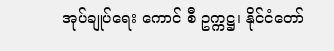အုပ်ချုပ်ရေး ကောင် စီ ဥက္ကဋ္ဌ၊ နိုင်ငံတော်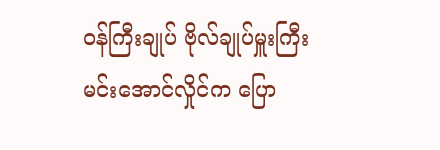ဝန်ကြီးချုပ် ဗိုလ်ချုပ်မှူးကြီး မင်းအောင်လှိုင်က ပြော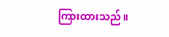ကြားထားသည်။